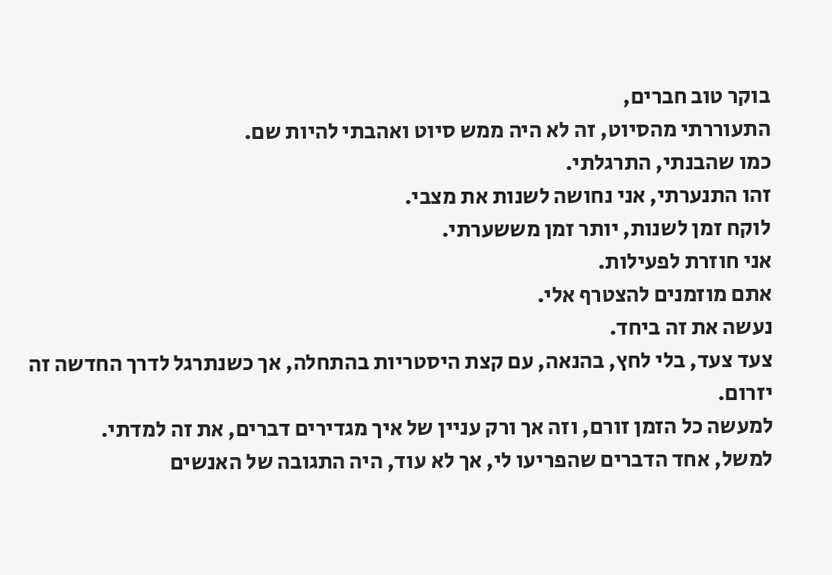בוקר טוב חברים,
התעוררתי מהסיוט, זה לא היה ממש סיוט ואהבתי להיות שם.
כמו שהבנתי, התרגלתי.
זהו התנערתי, אני נחושה לשנות את מצבי.
לוקח זמן לשנות, יותר זמן מששערתי.
אני חוזרת לפעילות.
אתם מוזמנים להצטרף אלי.
נעשה את זה ביחד.
צעד צעד, בלי לחץ, בהנאה, עם קצת היסטריות בהתחלה, אך כשנתרגל לדרך החדשה זה יזרום.
למעשה כל הזמן זורם, וזה אך ורק עניין של איך מגדירים דברים, את זה למדתי.
למשל, אחד הדברים שהפריעו לי, אך לא עוד, היה התגובה של האנשים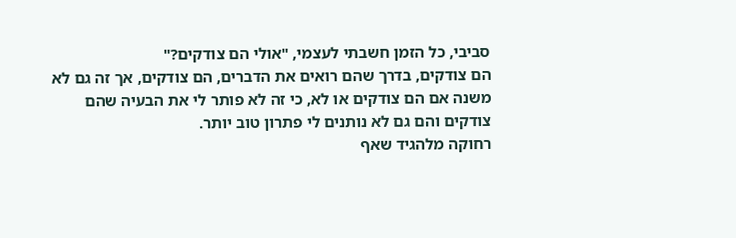סביבי, כל הזמן חשבתי לעצמי, "אולי הם צודקים?"
הם צודקים, בדרך שהם רואים את הדברים, הם צודקים, אך זה גם לא משנה אם הם צודקים או לא, כי זה לא פותר לי את הבעיה שהם צודקים והם גם לא נותנים לי פתרון טוב יותר.
רחוקה מלהגיד שאף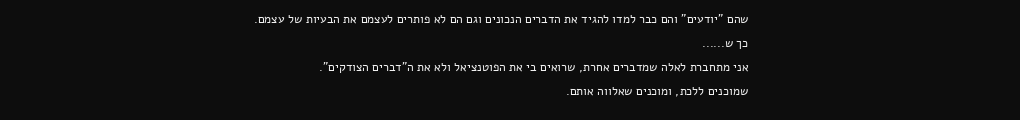שהם "יודעים" והם כבר למדו להגיד את הדברים הנכונים וגם הם לא פותרים לעצמם את הבעיות של עצמם.
כך ש......
אני מתחברת לאלה שמדברים אחרת, שרואים בי את הפוטנציאל ולא את ה"דברים הצודקים".
שמוכנים ללכת, ומוכנים שאלווה אותם.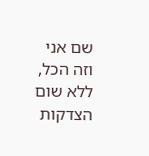שם אני וזה הכל, ללא שום הצדקות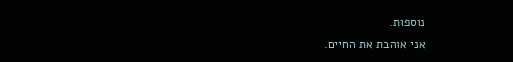נוספות.
אני אוהבת את החיים.